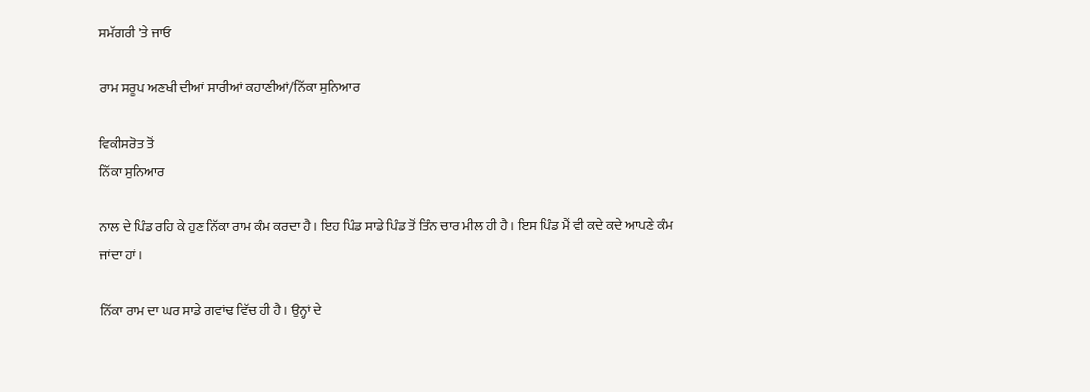ਸਮੱਗਰੀ 'ਤੇ ਜਾਓ

ਰਾਮ ਸਰੂਪ ਅਣਖੀ ਦੀਆਂ ਸਾਰੀਆਂ ਕਹਾਣੀਆਂ/ਨਿੱਕਾ ਸੁਨਿਆਰ

ਵਿਕੀਸਰੋਤ ਤੋਂ
ਨਿੱਕਾ ਸੁਨਿਆਰ

ਨਾਲ ਦੇ ਪਿੰਡ ਰਹਿ ਕੇ ਹੁਣ ਨਿੱਕਾ ਰਾਮ ਕੰਮ ਕਰਦਾ ਹੈ। ਇਹ ਪਿੰਡ ਸਾਡੇ ਪਿੰਡ ਤੋਂ ਤਿੰਨ ਚਾਰ ਮੀਲ ਹੀ ਹੈ। ਇਸ ਪਿੰਡ ਮੈਂ ਵੀ ਕਦੇ ਕਦੇ ਆਪਣੇ ਕੰਮ ਜਾਂਦਾ ਹਾਂ।

ਨਿੱਕਾ ਰਾਮ ਦਾ ਘਰ ਸਾਡੇ ਗਵਾਂਢ ਵਿੱਚ ਹੀ ਹੈ। ਉਨ੍ਹਾਂ ਦੇ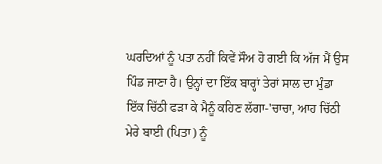ਘਰਦਿਆਂ ਨੂੰ ਪਤਾ ਨਹੀਂ ਕਿਵੇਂ ਸੌਅ ਹੋ ਗਈ ਕਿ ਅੱਜ ਮੈਂ ਉਸ ਪਿੰਡ ਜਾਣਾ ਹੈ। ਉਨ੍ਹਾਂ ਦਾ ਇੱਕ ਬਾਰ੍ਹਾਂ ਤੇਰਾਂ ਸਾਲ ਦਾ ਮੁੰਡਾ ਇੱਕ ਚਿੱਠੀ ਫੜਾ ਕੇ ਮੈਨੂੰ ਕਹਿਣ ਲੱਗਾ-'ਚਾਚਾ, ਆਹ ਚਿੱਠੀ ਮੇਰੇ ਬਾਈ (ਪਿਤਾ) ਨੂੰ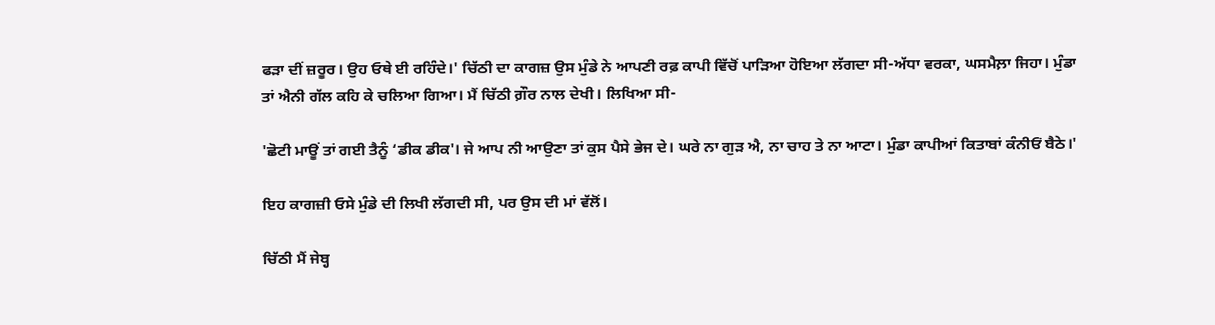ਫੜਾ ਦੀਂ ਜ਼ਰੂਰ। ਉਹ ਓਥੇ ਈ ਰਹਿੰਦੇ।' ਚਿੱਠੀ ਦਾ ਕਾਗਜ਼ ਉਸ ਮੁੰਡੇ ਨੇ ਆਪਣੀ ਰਫ਼ ਕਾਪੀ ਵਿੱਚੋਂ ਪਾੜਿਆ ਹੋਇਆ ਲੱਗਦਾ ਸੀ-ਅੱਧਾ ਵਰਕਾ, ਘਸਮੈਲ਼ਾ ਜਿਹਾ। ਮੁੰਡਾ ਤਾਂ ਐਨੀ ਗੱਲ ਕਹਿ ਕੇ ਚਲਿਆ ਗਿਆ। ਮੈਂ ਚਿੱਠੀ ਗ਼ੌਰ ਨਾਲ ਦੇਖੀ। ਲਿਖਿਆ ਸੀ-

'ਛੋਟੀ ਮਾਊਂ ਤਾਂ ਗਈ ਤੈਨੂੰ ‘ਡੀਕ ਡੀਕ'। ਜੇ ਆਪ ਨੀ ਆਉਣਾ ਤਾਂ ਕੁਸ ਪੈਸੇ ਭੇਜ ਦੇ। ਘਰੇ ਨਾ ਗੁੜ ਐ, ਨਾ ਚਾਹ ਤੇ ਨਾ ਆਟਾ। ਮੁੰਡਾ ਕਾਪੀਆਂ ਕਿਤਾਬਾਂ ਕੰਨੀਓਂ ਬੈਠੇ।'

ਇਹ ਕਾਗਜ਼ੀ ਓਸੇ ਮੁੰਡੇ ਦੀ ਲਿਖੀ ਲੱਗਦੀ ਸੀ, ਪਰ ਉਸ ਦੀ ਮਾਂ ਵੱਲੋਂ।

ਚਿੱਠੀ ਮੈਂ ਜੇਬ੍ਹ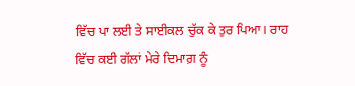ਵਿੱਚ ਪਾ ਲਈ ਤੇ ਸਾਈਕਲ ਚੁੱਕ ਕੇ ਤੁਰ ਪਿਆ। ਰਾਹ ਵਿੱਚ ਕਈ ਗੱਲਾਂ ਮੇਰੇ ਦਿਮਾਗ਼ ਨੂੰ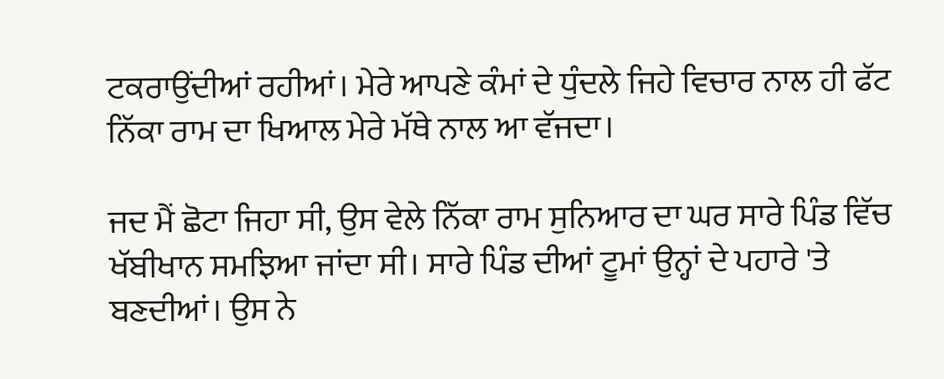ਟਕਰਾਉਂਦੀਆਂ ਰਹੀਆਂ। ਮੇਰੇ ਆਪਣੇ ਕੰਮਾਂ ਦੇ ਧੁੰਦਲੇ ਜਿਹੇ ਵਿਚਾਰ ਨਾਲ ਹੀ ਫੱਟ ਨਿੱਕਾ ਰਾਮ ਦਾ ਖਿਆਲ ਮੇਰੇ ਮੱਥੇ ਨਾਲ ਆ ਵੱਜਦਾ।

ਜਦ ਮੈਂ ਛੋਟਾ ਜਿਹਾ ਸੀ, ਉਸ ਵੇਲੇ ਨਿੱਕਾ ਰਾਮ ਸੁਨਿਆਰ ਦਾ ਘਰ ਸਾਰੇ ਪਿੰਡ ਵਿੱਚ ਖੱਬੀਖਾਨ ਸਮਝਿਆ ਜਾਂਦਾ ਸੀ। ਸਾਰੇ ਪਿੰਡ ਦੀਆਂ ਟੂਮਾਂ ਉਨ੍ਹਾਂ ਦੇ ਪਹਾਰੇ 'ਤੇ ਬਣਦੀਆਂ। ਉਸ ਨੇ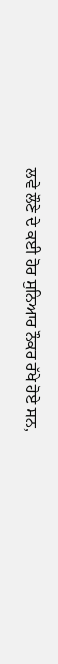ਲਵੇ ਲੌਣੇ ਦੇ ਕਈ ਹੋਰ ਸੁਨਿਆਰ ਨੌਕਰ ਰੱਖੇ ਹੋਏ ਸਨ,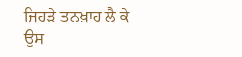ਜਿਹੜੇ ਤਨਖ਼ਾਹ ਲੈ ਕੇ ਉਸ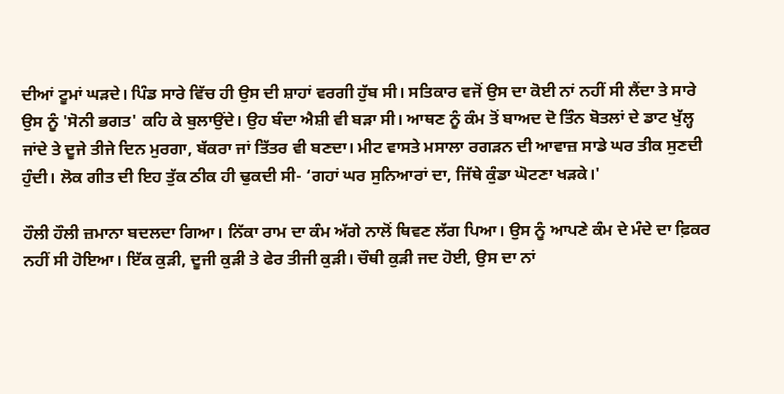ਦੀਆਂ ਟੂਮਾਂ ਘੜਦੇ। ਪਿੰਡ ਸਾਰੇ ਵਿੱਚ ਹੀ ਉਸ ਦੀ ਸ਼ਾਹਾਂ ਵਰਗੀ ਹੁੱਬ ਸੀ। ਸਤਿਕਾਰ ਵਜੋਂ ਉਸ ਦਾ ਕੋਈ ਨਾਂ ਨਹੀਂ ਸੀ ਲੈਂਦਾ ਤੇ ਸਾਰੇ ਉਸ ਨੂੰ 'ਸੋਨੀ ਭਗਤ' ਕਹਿ ਕੇ ਬੁਲਾਉਂਦੇ। ਉਹ ਬੰਦਾ ਐਸ਼ੀ ਵੀ ਬੜਾ ਸੀ। ਆਥਣ ਨੂੰ ਕੰਮ ਤੋਂ ਬਾਅਦ ਦੋ ਤਿੰਨ ਬੋਤਲਾਂ ਦੇ ਡਾਟ ਖੁੱਲ੍ਹ ਜਾਂਦੇ ਤੇ ਦੂਜੇ ਤੀਜੇ ਦਿਨ ਮੁਰਗਾ, ਬੱਕਰਾ ਜਾਂ ਤਿੱਤਰ ਵੀ ਬਣਦਾ। ਮੀਟ ਵਾਸਤੇ ਮਸਾਲਾ ਰਗੜਨ ਦੀ ਆਵਾਜ਼ ਸਾਡੇ ਘਰ ਤੀਕ ਸੁਣਦੀ ਹੁੰਦੀ। ਲੋਕ ਗੀਤ ਦੀ ਇਹ ਤੁੱਕ ਠੀਕ ਹੀ ਢੁਕਦੀ ਸੀ- ‘ਗਹਾਂ ਘਰ ਸੁਨਿਆਰਾਂ ਦਾ, ਜਿੱਥੇ ਕੁੰਡਾ ਘੋਟਣਾ ਖੜਕੇ।'

ਹੌਲੀ ਹੌਲੀ ਜ਼ਮਾਨਾ ਬਦਲਦਾ ਗਿਆ। ਨਿੱਕਾ ਰਾਮ ਦਾ ਕੰਮ ਅੱਗੇ ਨਾਲੋਂ ਥਿਵਣ ਲੱਗ ਪਿਆ। ਉਸ ਨੂੰ ਆਪਣੇ ਕੰਮ ਦੇ ਮੰਦੇ ਦਾ ਫ਼ਿਕਰ ਨਹੀਂ ਸੀ ਹੋਇਆ। ਇੱਕ ਕੁੜੀ, ਦੂਜੀ ਕੁੜੀ ਤੇ ਫੇਰ ਤੀਜੀ ਕੁੜੀ। ਚੌਥੀ ਕੁੜੀ ਜਦ ਹੋਈ, ਉਸ ਦਾ ਨਾਂ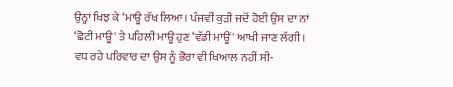ਉਨ੍ਹਾਂ ਖਿਝ ਕੇ ‘ਮਾਊ ਰੱਖ ਲਿਆ। ਪੰਜਵੀਂ ਕੁੜੀ ਜਦੋਂ ਹੋਈ ਉਸ ਦਾ ਨਾਂ ‘ਛੋਟੀ ਮਾਊ' ਤੇ ਪਹਿਲੀ ਮਾਊ ਹੁਣ ‘ਵੱਡੀ ਮਾਊਂ' ਆਖੀ ਜਾਣ ਲੱਗੀ। ਵਧ ਰਹੇ ਪਰਿਵਾਰ ਦਾ ਉਸ ਨੂੰ ਭੋਰਾ ਵੀ ਖਿਆਲ ਨਹੀਂ ਸੀ-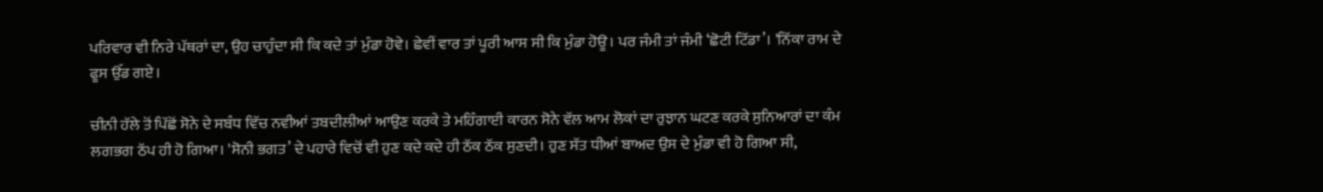ਪਰਿਵਾਰ ਵੀ ਨਿਰੇ ਪੱਥਰਾਂ ਦਾ, ਉਹ ਚਾਹੁੰਦਾ ਸੀ ਕਿ ਕਦੇ ਤਾਂ ਮੁੰਡਾ ਹੋਵੇ। ਛੇਵੀਂ ਵਾਰ ਤਾਂ ਪੂਰੀ ਆਸ ਸੀ ਕਿ ਮੁੰਡਾ ਹੋਊ। ਪਰ ਜੰਮੀ ਤਾਂ ਜੰਮੀ ‘ਛੋਟੀ ਟਿੱਡਾ’। 'ਨਿੱਕਾ ਰਾਮ ਦੇ ਫੂਸ ਉੱਡ ਗਏ।

ਚੀਨੀ ਹੱਲੇ ਤੋਂ ਪਿੱਛੋਂ ਸੋਨੇ ਦੇ ਸਬੰਧ ਵਿੱਚ ਨਵੀਆਂ ਤਬਦੀਲੀਆਂ ਆਉਣ ਕਰਕੇ ਤੇ ਮਹਿੰਗਾਈ ਕਾਰਨ ਸੋਨੇ ਵੱਲ ਆਮ ਲੋਕਾਂ ਦਾ ਰੁਝਾਨ ਘਟਣ ਕਰਕੇ ਸੁਨਿਆਰਾਂ ਦਾ ਕੰਮ ਲਗਭਗ ਠੱਪ ਹੀ ਹੋ ਗਿਆ। 'ਸੋਨੀ ਭਗਤ’ ਦੇ ਪਹਾਰੇ ਵਿਚੋਂ ਵੀ ਹੁਣ ਕਦੇ ਕਦੇ ਹੀ ਠੱਕ ਠੱਕ ਸੁਣਦੀ। ਹੁਣ ਸੱਤ ਧੀਆਂ ਬਾਅਦ ਉਸ ਦੇ ਮੁੰਡਾ ਵੀ ਹੋ ਗਿਆ ਸੀ,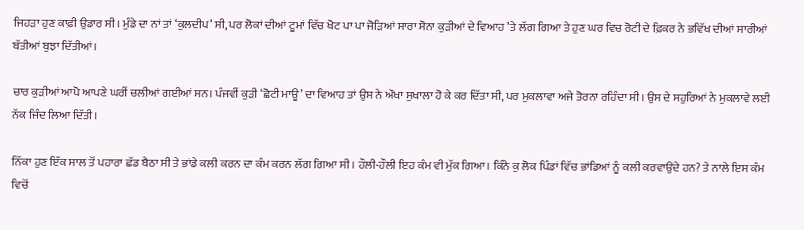ਜਿਹੜਾ ਹੁਣ ਕਾਫ਼ੀ ਉਡਾਰ ਸੀ। ਮੁੰਡੇ ਦਾ ਨਾਂ ਤਾਂ ‘ਕੁਲਦੀਪ’ ਸੀ, ਪਰ ਲੋਕਾਂ ਦੀਆਂ ਟੂਮਾਂ ਵਿੱਚ ਖੋਟ ਪਾ ਪਾ ਜੋੜਿਆਂ ਸਾਰਾ ਸੋਨਾ ਕੁੜੀਆਂ ਦੇ ਵਿਆਹ ’ਤੇ ਲੱਗ ਗਿਆ ਤੇ ਹੁਣ ਘਰ ਵਿਚ ਰੋਟੀ ਦੇ ਫ਼ਿਕਰ ਨੇ ਭਵਿੱਖ ਦੀਆਂ ਸਾਰੀਆਂ ਬੱਤੀਆਂ ਬੁਝਾ ਦਿੱਤੀਆਂ।

ਚਾਰ ਕੁੜੀਆਂ ਆਪੋ ਆਪਣੇ ਘਰੀਂ ਚਲੀਆਂ ਗਈਆਂ ਸਨ। ਪੰਜਵੀਂ ਕੁੜੀ ‘ਛੋਟੀ ਮਾਊ’ ਦਾ ਵਿਆਹ ਤਾਂ ਉਸ ਨੇ ਔਖਾ ਸੁਖਾਲਾ ਹੋ ਕੇ ਕਰ ਦਿੱਤਾ ਸੀ, ਪਰ ਮੁਕਲਾਵਾ ਅਜੇ ਤੋਰਨਾ ਰਹਿੰਦਾ ਸੀ। ਉਸ ਦੇ ਸਹੁਰਿਆਂ ਨੇ ਮੁਕਲਾਵੇ ਲਈ ਨੱਕ ਜਿੰਦ ਲਿਆ ਦਿੱਤੀ।

ਨਿੱਕਾ ਹੁਣ ਇੱਕ ਸਾਲ ਤੋਂ ਪਹਾਰਾ ਛੱਡ ਬੈਠਾ ਸੀ ਤੇ ਭਾਂਡੇ ਕਲੀ ਕਰਨ ਦਾ ਕੰਮ ਕਰਨ ਲੱਗ ਗਿਆ ਸੀ। ਹੌਲੀ-ਹੌਲੀ ਇਹ ਕੰਮ ਵੀ ਮੁੱਕ ਗਿਆ। ਕਿੰਨੇ ਕੁ ਲੋਕ ਪਿੰਡਾਂ ਵਿੱਚ ਭਾਂਡਿਆਂ ਨੂੰ ਕਲੀ ਕਰਵਾਉਂਦੇ ਹਨ? ਤੇ ਨਾਲੇ ਇਸ ਕੰਮ ਵਿਚੋਂ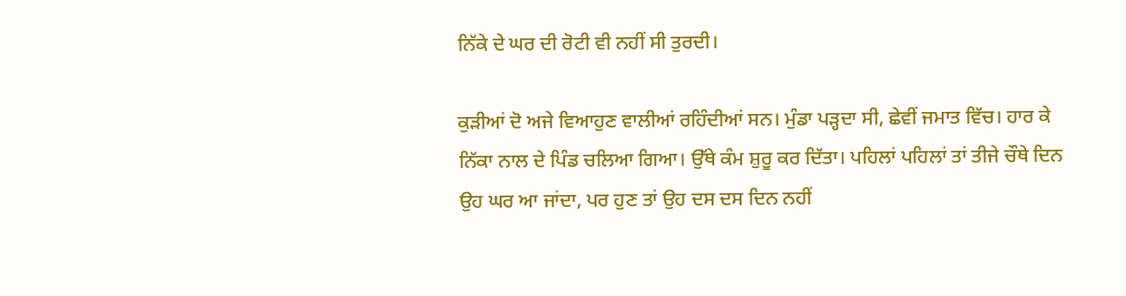ਨਿੱਕੇ ਦੇ ਘਰ ਦੀ ਰੋਟੀ ਵੀ ਨਹੀਂ ਸੀ ਤੁਰਦੀ।

ਕੁੜੀਆਂ ਦੋ ਅਜੇ ਵਿਆਹੁਣ ਵਾਲੀਆਂ ਰਹਿੰਦੀਆਂ ਸਨ। ਮੁੰਡਾ ਪੜ੍ਹਦਾ ਸੀ, ਛੇਵੀਂ ਜਮਾਤ ਵਿੱਚ। ਹਾਰ ਕੇ ਨਿੱਕਾ ਨਾਲ ਦੇ ਪਿੰਡ ਚਲਿਆ ਗਿਆ। ਉੱਥੇ ਕੰਮ ਸ਼ੁਰੂ ਕਰ ਦਿੱਤਾ। ਪਹਿਲਾਂ ਪਹਿਲਾਂ ਤਾਂ ਤੀਜੇ ਚੌਥੇ ਦਿਨ ਉਹ ਘਰ ਆ ਜਾਂਦਾ, ਪਰ ਹੁਣ ਤਾਂ ਉਹ ਦਸ ਦਸ ਦਿਨ ਨਹੀਂ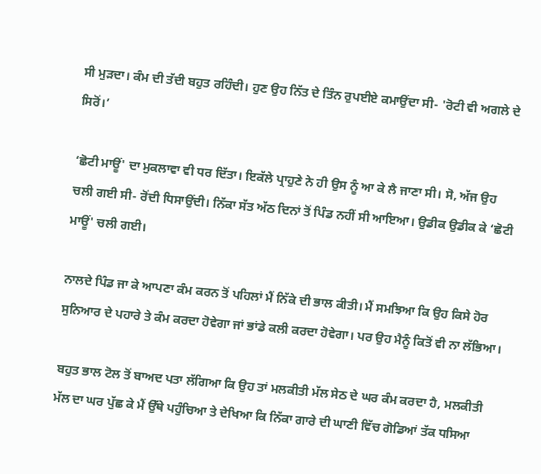ਸੀ ਮੁੜਦਾ। ਕੰਮ ਦੀ ਤੱਦੀ ਬਹੁਤ ਰਹਿੰਦੀ। ਹੁਣ ਉਹ ਨਿੱਤ ਦੇ ਤਿੰਨ ਰੁਪਈਏ ਕਮਾਉਂਦਾ ਸੀ- 'ਰੋਟੀ ਵੀ ਅਗਲੇ ਦੇ ਸਿਰੋਂ।’

‘ਛੋਟੀ ਮਾਊਂ' ਦਾ ਮੁਕਲਾਵਾ ਵੀ ਧਰ ਦਿੱਤਾ। ਇਕੱਲੇ ਪ੍ਰਾਹੁਣੇ ਨੇ ਹੀ ਉਸ ਨੂੰ ਆ ਕੇ ਲੈ ਜਾਣਾ ਸੀ। ਸੋ, ਅੱਜ ਉਹ ਚਲੀ ਗਈ ਸੀ- ਰੋਂਦੀ ਧਿਸਾਉਂਦੀ। ਨਿੱਕਾ ਸੱਤ ਅੱਠ ਦਿਨਾਂ ਤੋਂ ਪਿੰਡ ਨਹੀਂ ਸੀ ਆਇਆ। ਉਡੀਕ ਉਡੀਕ ਕੇ ‘ਛੋਟੀ ਮਾਊਂ' ਚਲੀ ਗਈ।

ਨਾਲਦੇ ਪਿੰਡ ਜਾ ਕੇ ਆਪਣਾ ਕੰਮ ਕਰਨ ਤੋਂ ਪਹਿਲਾਂ ਮੈਂ ਨਿੱਕੇ ਦੀ ਭਾਲ ਕੀਤੀ। ਮੈਂ ਸਮਝਿਆ ਕਿ ਉਹ ਕਿਸੇ ਹੋਰ ਸੁਨਿਆਰ ਦੇ ਪਹਾਰੇ ਤੇ ਕੰਮ ਕਰਦਾ ਹੋਵੇਗਾ ਜਾਂ ਭਾਂਡੇ ਕਲੀ ਕਰਦਾ ਹੋਵੇਗਾ। ਪਰ ਉਹ ਮੈਨੂੰ ਕਿਤੋਂ ਵੀ ਨਾ ਲੱਭਿਆ।

ਬਹੁਤ ਭਾਲ ਟੋਲ ਤੋਂ ਬਾਅਦ ਪਤਾ ਲੱਗਿਆ ਕਿ ਉਹ ਤਾਂ ਮਲਕੀਤੀ ਮੱਲ ਸੇਠ ਦੇ ਘਰ ਕੰਮ ਕਰਦਾ ਹੈ, ਮਲਕੀਤੀ ਮੱਲ ਦਾ ਘਰ ਪੁੱਛ ਕੇ ਮੈਂ ਉੱਥੇ ਪਹੁੰਚਿਆ ਤੇ ਦੇਖਿਆ ਕਿ ਨਿੱਕਾ ਗਾਰੇ ਦੀ ਘਾਣੀ ਵਿੱਚ ਗੋਡਿਆਂ ਤੱਕ ਧਸਿਆ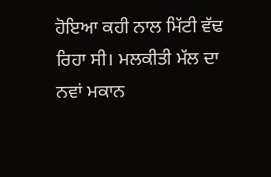ਹੋਇਆ ਕਹੀ ਨਾਲ ਮਿੱਟੀ ਵੱਢ ਰਿਹਾ ਸੀ। ਮਲਕੀਤੀ ਮੱਲ ਦਾ ਨਵਾਂ ਮਕਾਨ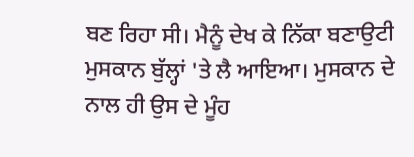ਬਣ ਰਿਹਾ ਸੀ। ਮੈਨੂੰ ਦੇਖ ਕੇ ਨਿੱਕਾ ਬਣਾਉਟੀ ਮੁਸਕਾਨ ਬੁੱਲ੍ਹਾਂ 'ਤੇ ਲੈ ਆਇਆ। ਮੁਸਕਾਨ ਦੇ ਨਾਲ ਹੀ ਉਸ ਦੇ ਮੂੰਹ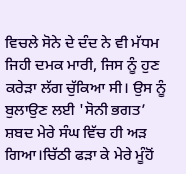ਵਿਚਲੇ ਸੋਨੇ ਦੇ ਦੰਦ ਨੇ ਵੀ ਮੱਧਮ ਜਿਹੀ ਦਮਕ ਮਾਰੀ, ਜਿਸ ਨੂੰ ਹੁਣ ਕਰੇੜਾ ਲੱਗ ਚੁੱਕਿਆ ਸੀ। ਉਸ ਨੂੰ ਬੁਲਾਉਣ ਲਈ 'ਸੋਨੀ ਭਗਤ’ ਸ਼ਬਦ ਮੇਰੇ ਸੰਘ ਵਿੱਚ ਹੀ ਅੜ ਗਿਆ।ਚਿੱਠੀ ਫੜਾ ਕੇ ਮੇਰੇ ਮੂੰਹੋਂ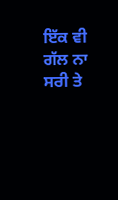ਇੱਕ ਵੀ ਗੱਲ ਨਾ ਸਰੀ ਤੇ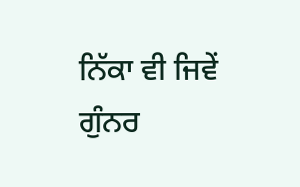ਨਿੱਕਾ ਵੀ ਜਿਵੇਂ ਗੁੰਨਰ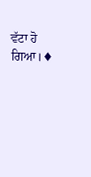ਵੱਟਾ ਹੋ ਗਿਆ।♦